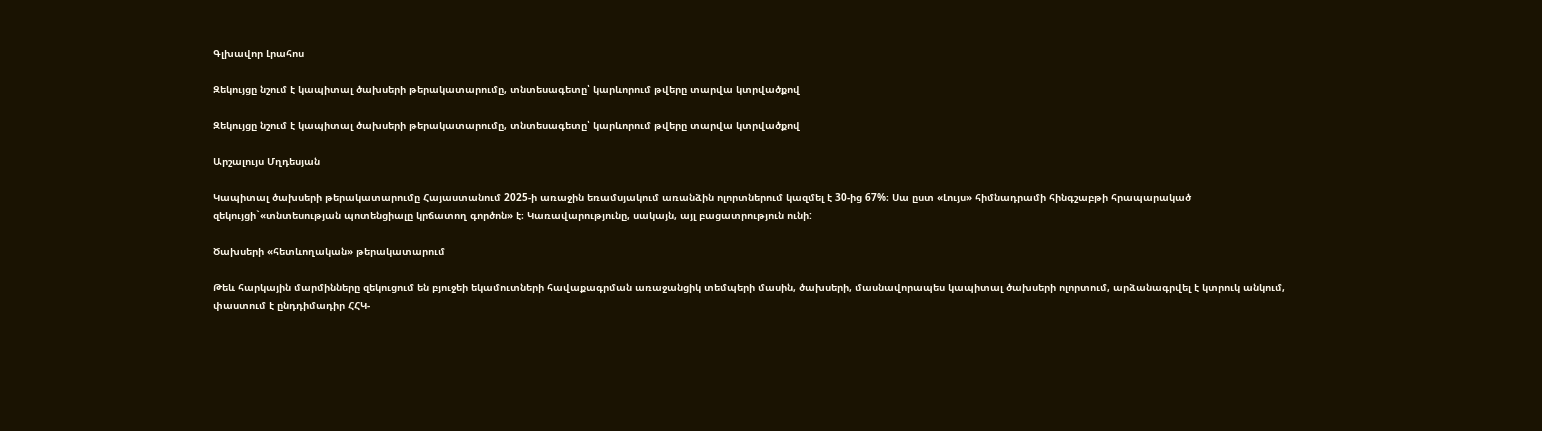Գլխավոր Լրահոս

Զեկույցը նշում է կապիտալ ծախսերի թերակատարումը, տնտեսագետը՝ կարևորում թվերը տարվա կտրվածքով

Զեկույցը նշում է կապիտալ ծախսերի թերակատարումը, տնտեսագետը՝ կարևորում թվերը տարվա կտրվածքով

Արշալույս Մղդեսյան

Կապիտալ ծախսերի թերակատարումը Հայաստանում 2025-ի առաջին եռամսյակում առանձին ոլորտներում կազմել է 30-ից 67%։ Սա ըստ «Լույս» հիմնադրամի հինգշաբթի հրապարակած զեկույցի`«տնտեսության պոտենցիալը կրճատող գործոն» է։ Կառավարությունը, սակայն, այլ բացատրություն ունի:

Ծախսերի «հետևողական» թերակատարում

Թեև հարկային մարմինները զեկուցում են բյուջեի եկամուտների հավաքագրման առաջանցիկ տեմպերի մասին, ծախսերի, մասնավորապես կապիտալ ծախսերի ոլորտում, արձանագրվել է կտրուկ անկում, փաստում է ընդդիմադիր ՀՀԿ-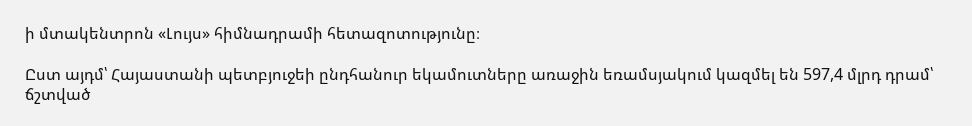ի մտակենտրոն «Լույս» հիմնադրամի հետազոտությունը։

Ըստ այդմ՝ Հայաստանի պետբյուջեի ընդհանուր եկամուտները առաջին եռամսյակում կազմել են 597,4 մլրդ դրամ՝ ճշտված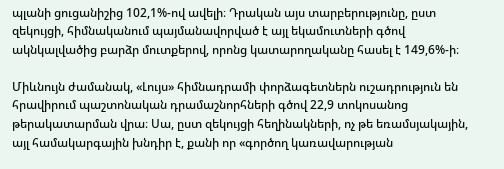պլանի ցուցանիշից 102,1%-ով ավելի։ Դրական այս տարբերությունը, ըստ զեկույցի, հիմնականում պայմանավորված է այլ եկամուտների գծով ակնկալվածից բարձր մուտքերով, որոնց կատարողականը հասել է 149,6%-ի։

Միևնույն ժամանակ, «Լույս» հիմնադրամի փորձագետներն ուշադրություն են հրավիրում պաշտոնական դրամաշնորհների գծով 22,9 տոկոսանոց թերակատարման վրա։ Սա, ըստ զեկույցի հեղինակների, ոչ թե եռամսյակային, այլ համակարգային խնդիր է, քանի որ «գործող կառավարության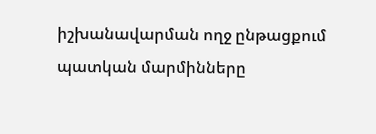իշխանավարման ողջ ընթացքում պատկան մարմինները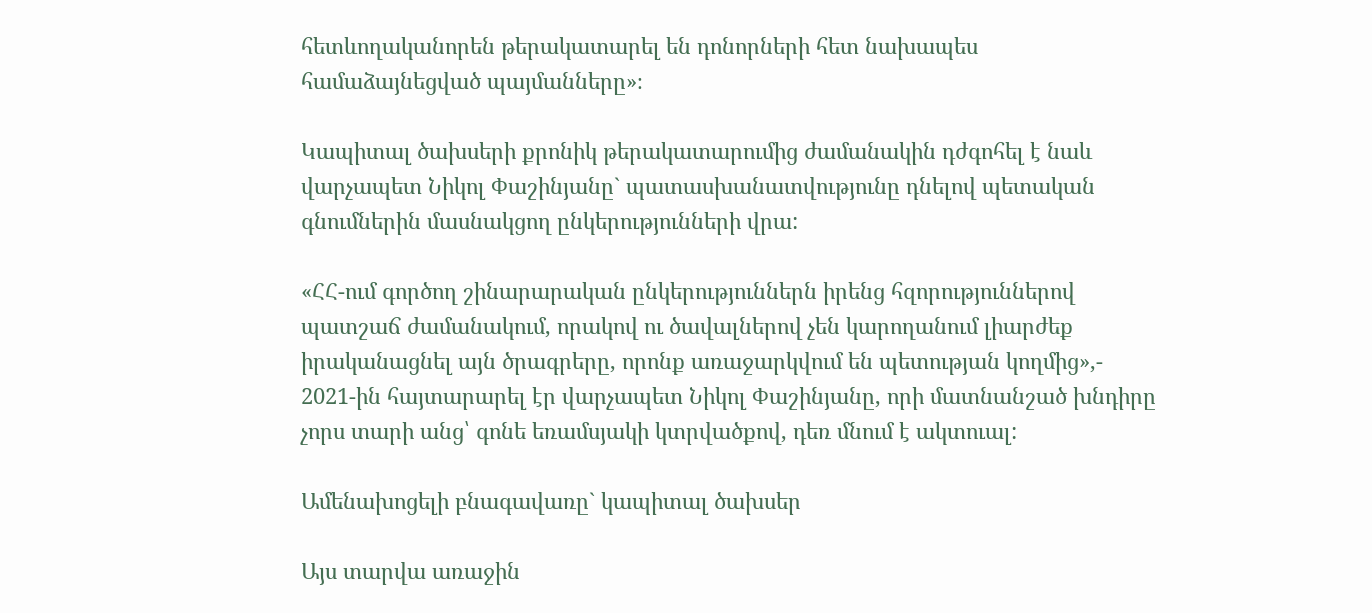հետևողականորեն թերակատարել են դոնորների հետ նախապես համաձայնեցված պայմանները»։

Կապիտալ ծախսերի քրոնիկ թերակատարումից ժամանակին դժգոհել է նաև վարչապետ Նիկոլ Փաշինյանը` պատասխանատվությունը դնելով պետական գնումներին մասնակցող ընկերությունների վրա:

«ՀՀ-ում գործող շինարարական ընկերություններն իրենց հզորություններով պատշաճ ժամանակում, որակով ու ծավալներով չեն կարողանում լիարժեք իրականացնել այն ծրագրերը, որոնք առաջարկվում են պետության կողմից»,- 2021-ին հայտարարել էր վարչապետ Նիկոլ Փաշինյանը, որի մատնանշած խնդիրը չորս տարի անց՝ գոնե եռամսյակի կտրվածքով, դեռ մնում է ակտուալ:

Ամենախոցելի բնագավառը` կապիտալ ծախսեր

Այս տարվա առաջին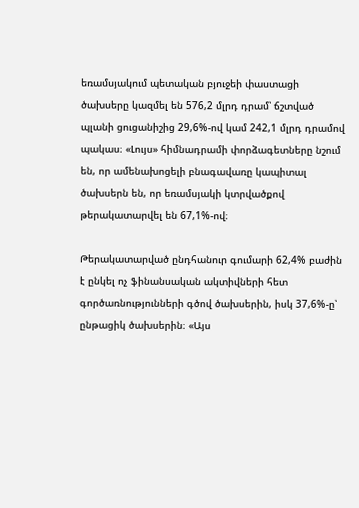եռամսյակում պետական բյուջեի փաստացի ծախսերը կազմել են 576,2 մլրդ դրամ՝ ճշտված պլանի ցուցանիշից 29,6%-ով կամ 242,1 մլրդ դրամով պակաս։ «Լույս» հիմնադրամի փորձագետները նշում են, որ ամենախոցելի բնագավառը կապիտալ ծախսերն են, որ եռամսյակի կտրվածքով թերակատարվել են 67,1%-ով։

Թերակատարված ընդհանուր գումարի 62,4% բաժին է ընկել ոչ ֆինանսական ակտիվների հետ գործառնությունների գծով ծախսերին, իսկ 37,6%-ը՝ ընթացիկ ծախսերին։ «Այս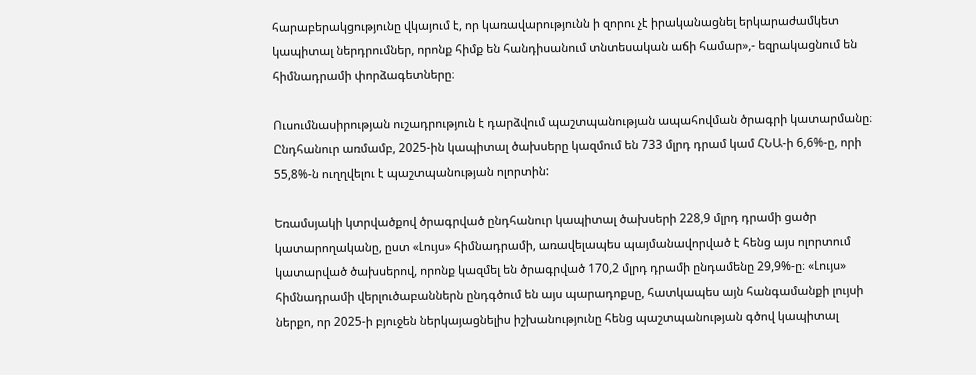հարաբերակցությունը վկայում է, որ կառավարությունն ի զորու չէ իրականացնել երկարաժամկետ կապիտալ ներդրումներ, որոնք հիմք են հանդիսանում տնտեսական աճի համար»,- եզրակացնում են հիմնադրամի փորձագետները։

Ուսումնասիրության ուշադրություն է դարձվում պաշտպանության ապահովման ծրագրի կատարմանը։ Ընդհանուր առմամբ, 2025-ին կապիտալ ծախսերը կազմում են 733 մլրդ դրամ կամ ՀՆԱ-ի 6,6%-ը, որի 55,8%-ն ուղղվելու է պաշտպանության ոլորտին:

Եռամսյակի կտրվածքով ծրագրված ընդհանուր կապիտալ ծախսերի 228,9 մլրդ դրամի ցածր կատարողականը, ըստ «Լույս» հիմնադրամի, առավելապես պայմանավորված է հենց այս ոլորտում կատարված ծախսերով, որոնք կազմել են ծրագրված 170,2 մլրդ դրամի ընդամենը 29,9%-ը։ «Լույս» հիմնադրամի վերլուծաբաններն ընդգծում են այս պարադոքսը, հատկապես այն հանգամանքի լույսի ներքո, որ 2025-ի բյուջեն ներկայացնելիս իշխանությունը հենց պաշտպանության գծով կապիտալ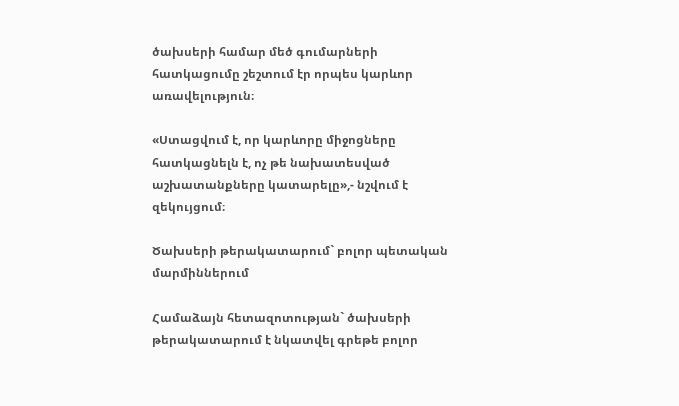ծախսերի համար մեծ գումարների հատկացումը շեշտում էր որպես կարևոր առավելություն։

«Ստացվում է, որ կարևորը միջոցները հատկացնելն է, ոչ թե նախատեսված աշխատանքները կատարելը»,- նշվում է զեկույցում։

Ծախսերի թերակատարում` բոլոր պետական մարմիններում

Համաձայն հետազոտության` ծախսերի թերակատարում է նկատվել գրեթե բոլոր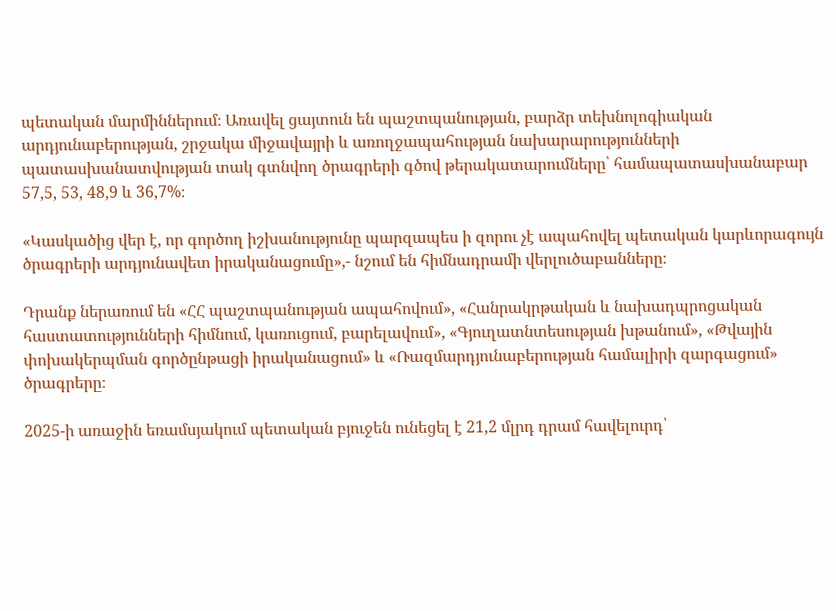պետական մարմիններում։ Առավել ցայտուն են պաշտպանության, բարձր տեխնոլոգիական արդյունաբերության, շրջակա միջավայրի և առողջապահության նախարարությունների պատասխանատվության տակ գտնվող ծրագրերի գծով թերակատարումները՝ համապատասխանաբար 57,5, 53, 48,9 և 36,7%։

«Կասկածից վեր է, որ գործող իշխանությունը պարզապես ի զորու չէ ապահովել պետական կարևորագույն ծրագրերի արդյունավետ իրականացումը»,- նշում են հիմնադրամի վերլուծաբանները։

Դրանք ներառում են «ՀՀ պաշտպանության ապահովում», «Հանրակրթական և նախադպրոցական հաստատությունների հիմնում, կառուցում, բարելավում», «Գյուղատնտեսության խթանում», «Թվային փոխակերպման գործընթացի իրականացում» և «Ռազմարդյունաբերության համալիրի զարգացում» ծրագրերը։

2025-ի առաջին եռամսյակում պետական բյուջեն ունեցել է 21,2 մլրդ դրամ հավելուրդ՝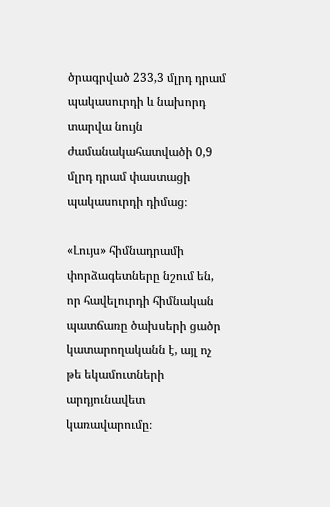ծրագրված 233,3 մլրդ դրամ պակասուրդի և նախորդ տարվա նույն ժամանակահատվածի 0,9 մլրդ դրամ փաստացի պակասուրդի դիմաց։

«Լույս» հիմնադրամի փորձագետները նշում են, որ հավելուրդի հիմնական պատճառը ծախսերի ցածր կատարողականն է, այլ ոչ թե եկամուտների արդյունավետ կառավարումը։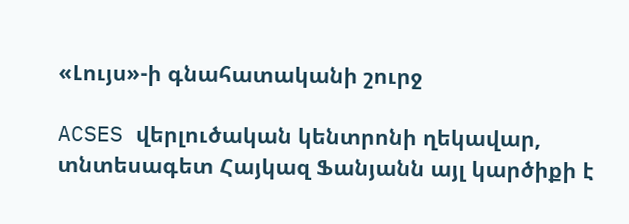«Լույս»-ի գնահատականի շուրջ

ACSES վերլուծական կենտրոնի ղեկավար, տնտեսագետ Հայկազ Ֆանյանն այլ կարծիքի է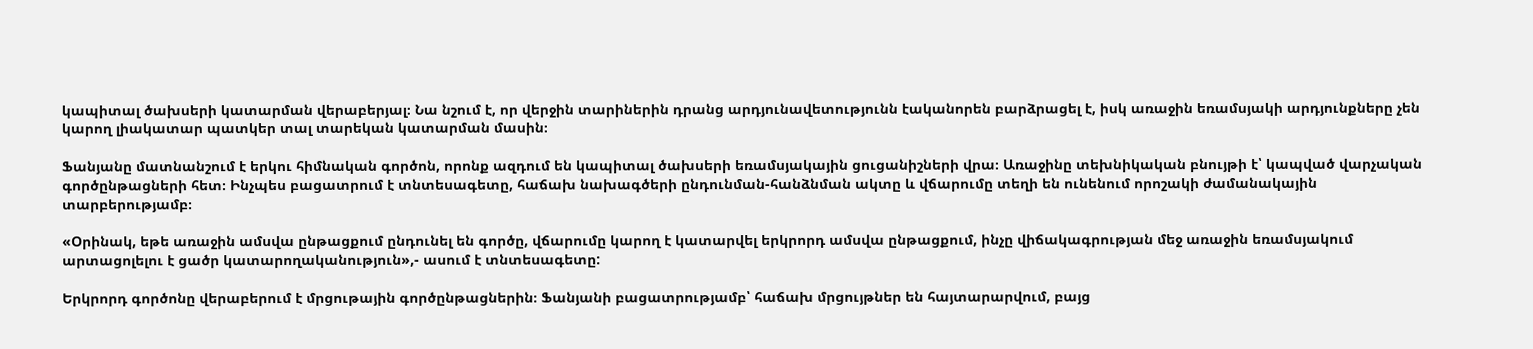կապիտալ ծախսերի կատարման վերաբերյալ։ Նա նշում է, որ վերջին տարիներին դրանց արդյունավետությունն էականորեն բարձրացել է, իսկ առաջին եռամսյակի արդյունքները չեն կարող լիակատար պատկեր տալ տարեկան կատարման մասին։

Ֆանյանը մատնանշում է երկու հիմնական գործոն, որոնք ազդում են կապիտալ ծախսերի եռամսյակային ցուցանիշների վրա։ Առաջինը տեխնիկական բնույթի է՝ կապված վարչական գործընթացների հետ։ Ինչպես բացատրում է տնտեսագետը, հաճախ նախագծերի ընդունման-հանձնման ակտը և վճարումը տեղի են ունենում որոշակի ժամանակային տարբերությամբ։

«Օրինակ, եթե առաջին ամսվա ընթացքում ընդունել են գործը, վճարումը կարող է կատարվել երկրորդ ամսվա ընթացքում, ինչը վիճակագրության մեջ առաջին եռամսյակում արտացոլելու է ցածր կատարողականություն»,- ասում է տնտեսագետը:

Երկրորդ գործոնը վերաբերում է մրցութային գործընթացներին։ Ֆանյանի բացատրությամբ՝ հաճախ մրցույթներ են հայտարարվում, բայց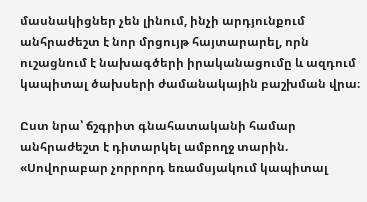մասնակիցներ չեն լինում, ինչի արդյունքում անհրաժեշտ է նոր մրցույթ հայտարարել, որն ուշացնում է նախագծերի իրականացումը և ազդում կապիտալ ծախսերի ժամանակային բաշխման վրա։

Ըստ նրա՝ ճշգրիտ գնահատականի համար անհրաժեշտ է դիտարկել ամբողջ տարին. «Սովորաբար չորրորդ եռամսյակում կապիտալ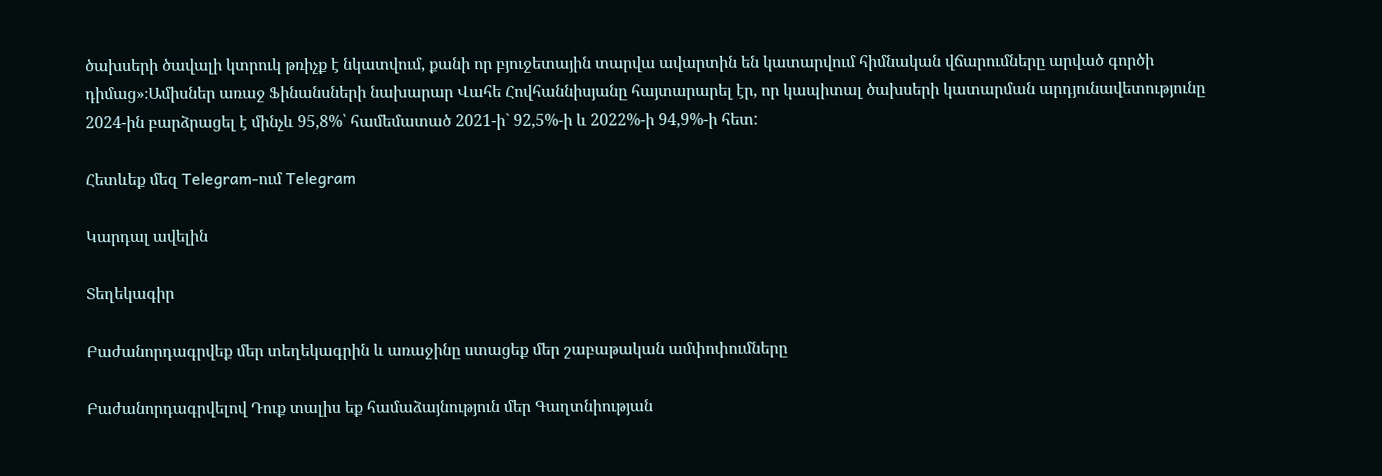ծախսերի ծավալի կտրուկ թռիչք է նկատվում, քանի որ բյուջետային տարվա ավարտին են կատարվում հիմնական վճարումները արված գործի դիմաց»։Ամիսներ առաջ Ֆինանսների նախարար Վահե Հովհաննիսյանը հայտարարել էր, որ կապիտալ ծախսերի կատարման արդյունավետությունը 2024-ին բարձրացել է մինչև 95,8%՝ համեմատած 2021-ի` 92,5%-ի և 2022%-ի 94,9%-ի հետ:

Հետևեք մեզ Telegram-ում Telegram

Կարդալ ավելին

Տեղեկագիր

Բաժանորդագրվեք մեր տեղեկագրին և առաջինը ստացեք մեր շաբաթական ամփոփումները

Բաժանորդագրվելով Դուք տալիս եք համաձայնություն մեր Գաղտնիության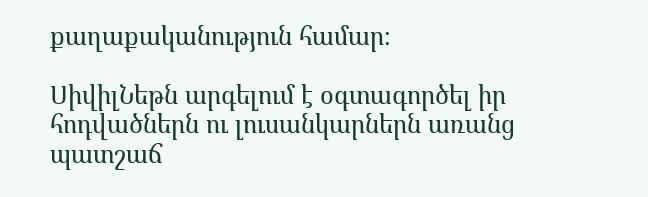քաղաքականություն համար։

ՍիվիլՆեթն արգելում է օգտագործել իր հոդվածներն ու լուսանկարներն առանց պատշաճ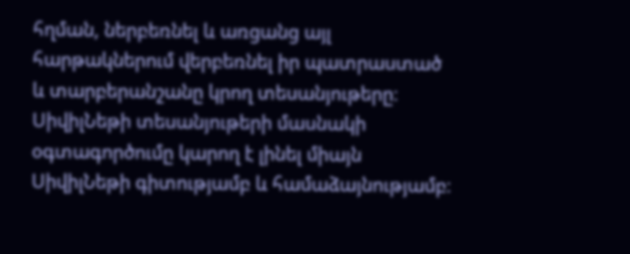հղման, ներբեռնել և առցանց այլ հարթակներում վերբեռնել իր պատրաստած և տարբերանշանը կրող տեսանյութերը։ ՍիվիլՆեթի տեսանյութերի մասնակի օգտագործումը կարող է լինել միայն ՍիվիլՆեթի գիտությամբ և համաձայնությամբ։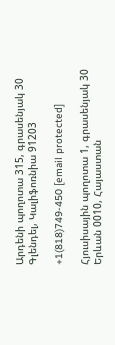Արդենի պողոտա 315, գրասենյակ 30 Գլենդել, Կալիֆոռնիա 91203

+1(818)749-450 [email protected]

Հյուսիսային պողոտա 1, գրասենյակ 30 Երևան 0010, Հայաստան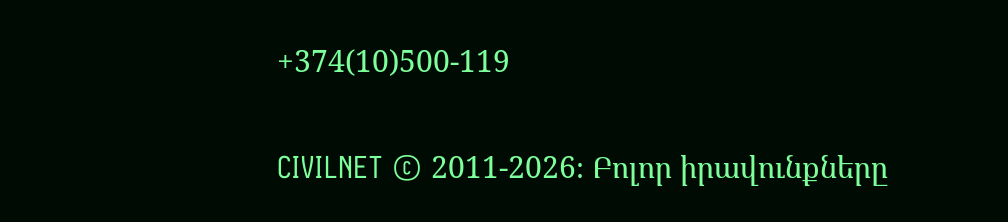+374(10)500-119

CIVILNET © 2011-2026։ Բոլոր իրավունքները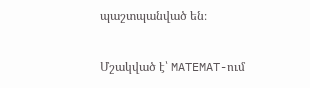պաշտպանված են։

Մշակված է՝ MATEMAT-ում